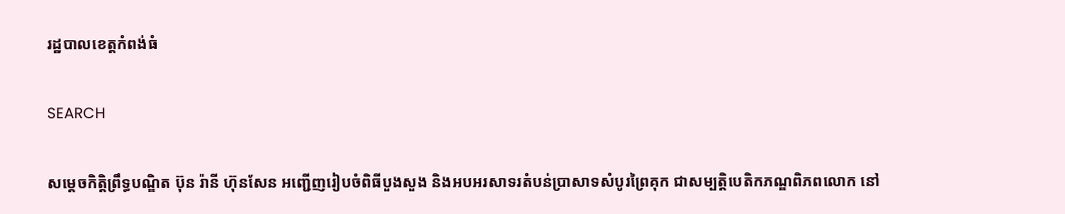រដ្ឋបាលខេត្តកំពង់ធំ

SEARCH

សម្ដេចកិត្ដិព្រឹទ្ធបណ្ឌិត ប៊ុន រ៉ានី ហ៊ុនសែន អញ្ជើញរៀបចំពិធីបួងសួង និងអបអរសាទរតំបន់ប្រាសាទសំបូរព្រៃគុក ជាសម្បត្ដិបេតិកភណ្ឌពិភពលោក នៅ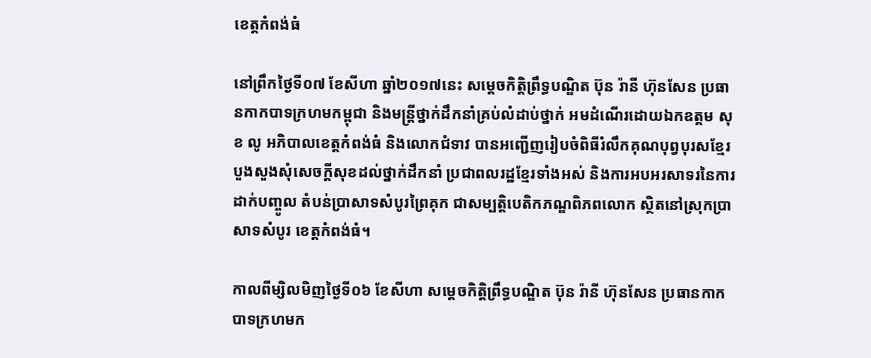ខេត្តកំពង់ធំ

នៅព្រឹកថ្ងៃទី០៧ ខែសីហា ឆ្នាំ២០១៧នេះ សម្ដេចកិត្ដិព្រឹទ្ធបណ្ឌិត ប៊ុន រ៉ានី ហ៊ុនសែន ប្រធានកាកបាទក្រហមកម្ពុជា និងមន្ដ្រីថ្នាក់ដឹកនាំគ្រប់លំដាប់ថ្នាក់ អមដំណើរដោយឯកឧត្តម សុខ លូ អភិបាលខេត្តកំពង់ធំ និងលោកជំទាវ បានអញ្ជើញរៀបចំពិធីរំលឹកគុណបុព្វបុរសខ្មែរ បួងសួងសុំសេចក្តីសុខដល់ថ្នាក់ដឹកនាំ ប្រជាពលរដ្ឋខ្មែរទាំងអស់ និងការអបអរសាទរនៃការដាក់បញ្ចូល តំបន់ប្រាសាទសំបូរព្រៃគុក ជាសម្បត្ដិបេតិកភណ្ឌពិភពលោក ស្ថិតនៅស្រុកប្រាសាទសំបូរ ខេត្ដកំពង់ធំ។

កាលពីម្សិលមិញថ្ងៃទី០៦ ខែសីហា សម្ដេចកិត្ដិព្រឹទ្ធបណ្ឌិត ប៊ុន រ៉ានី ហ៊ុនសែន ប្រធានកាកបាទក្រហមក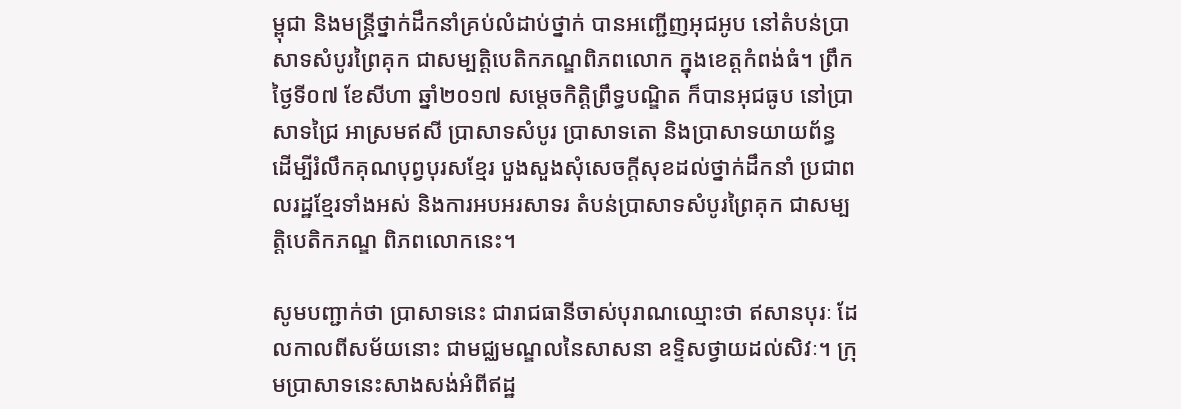ម្ពុជា និងមន្ដ្រីថ្នាក់ដឹកនាំគ្រប់លំដាប់ថ្នាក់ បានអញ្ជើញអុជអូប នៅតំបន់ប្រាសាទសំបូរព្រៃគុក ជាសម្បត្ដិបេតិកភណ្ឌពិភពលោក ក្នុងខេត្ដកំពង់ធំ។ ព្រឹកថ្ងៃទី០៧ ខែសីហា ឆ្នាំ២០១៧ សម្ដេចកិត្ដិព្រឹទ្ធបណ្ឌិត ក៏បានអុជធូប នៅប្រាសាទជ្រៃ អាស្រមឥសី ប្រាសាទសំបូរ ប្រាសាទតោ និងប្រាសាទយាយព័ន្ធ ដើម្បីរំលឹកគុណបុព្វបុរសខ្មែរ បួងសួងសុំសេចក្តីសុខដល់ថ្នាក់ដឹកនាំ ប្រជាពលរដ្ឋខ្មែរទាំងអស់ និងការអបអរសាទរ តំបន់ប្រាសាទសំបូរព្រៃគុក ជាសម្បត្ដិបេតិកភណ្ឌ ពិភពលោកនេះ។

សូមបញ្ជាក់ថា ប្រាសាទនេះ ជារាជធានីចាស់បុរាណឈ្មោះថា ឥសានបុរៈ ដែលកាលពីសម័យនោះ ជាមជ្ឈមណ្ឌលនៃសាសនា ឧទ្ទិសថ្វាយដល់សិវៈ។ ក្រុមប្រាសាទនេះសាងសង់អំពីឥដ្ឋ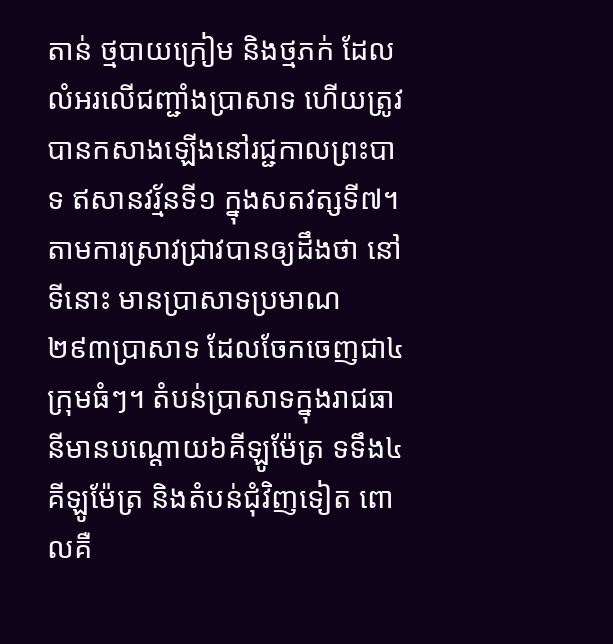តាន់ ថ្មបាយក្រៀម និងថ្មភក់ ដែលលំអរលើជញ្ជាំងប្រាសាទ ហើយត្រូវបានកសាងឡើងនៅរជ្ជកាលព្រះបាទ ឥសានវរ្ម័នទី១ ក្នុងសតវត្សទី៧។ តាមការស្រាវជ្រាវបានឲ្យដឹងថា នៅទីនោះ មានប្រាសាទប្រមាណ ២៩៣ប្រាសាទ ដែលចែកចេញជា៤ក្រុមធំៗ។ តំបន់ប្រាសាទក្នុងរាជធានីមានបណ្ដោយ៦គីឡូម៉ែត្រ ទទឹង៤គីឡូម៉ែត្រ និងតំបន់ជុំវិញទៀត ពោលគឺ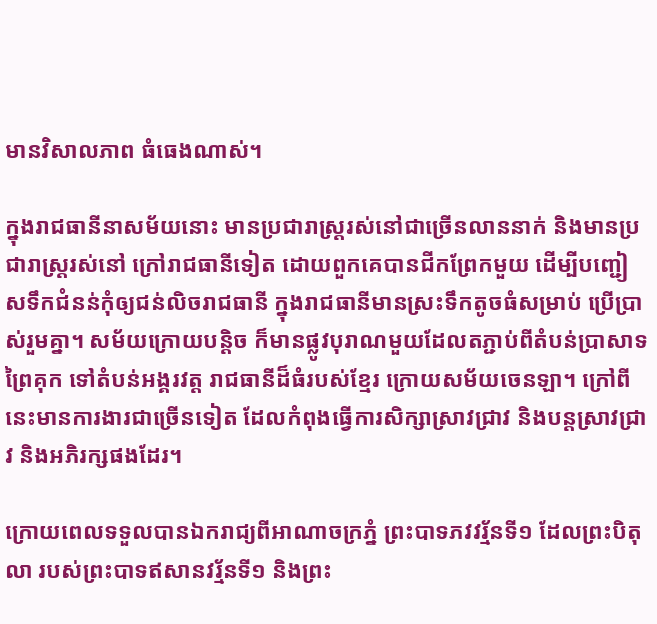មានវិសាលភាព ធំធេងណាស់។

ក្នុងរាជធានីនាសម័យនោះ មានប្រជារាស្រ្តរស់នៅជាច្រើនលាននាក់ និងមានប្រជារាស្រ្តរស់នៅ ក្រៅរាជធានីទៀត ដោយពួកគេបានជីកព្រែកមួយ ដើម្បីបញ្ជៀសទឹកជំនន់កុំឲ្យជន់លិចរាជធានី ក្នុងរាជធានីមានស្រះទឹកតូចធំសម្រាប់ ប្រើប្រាស់រួមគ្នា។ សម័យក្រោយបន្តិច ក៏មានផ្លូវបុរាណមួយដែលតភ្ជាប់ពីតំបន់ប្រាសាទព្រៃគុក ទៅតំបន់អង្គរវត្ត រាជធានីដ៏ធំរបស់ខ្មែរ ក្រោយសម័យចេនឡា។ ក្រៅពីនេះមានការងារជាច្រើនទៀត ដែលកំពុងធ្វើការសិក្សាស្រាវជ្រាវ និងបន្តស្រាវជ្រាវ និងអភិរក្សផងដែរ។

ក្រោយពេលទទួលបានឯករាជ្យពីអាណាចក្រភ្នំ ព្រះបាទភវវរ្ម័នទី១ ដែលព្រះបិតុលា របស់ព្រះបាទឥសានវរ្ម័នទី១ និងព្រះ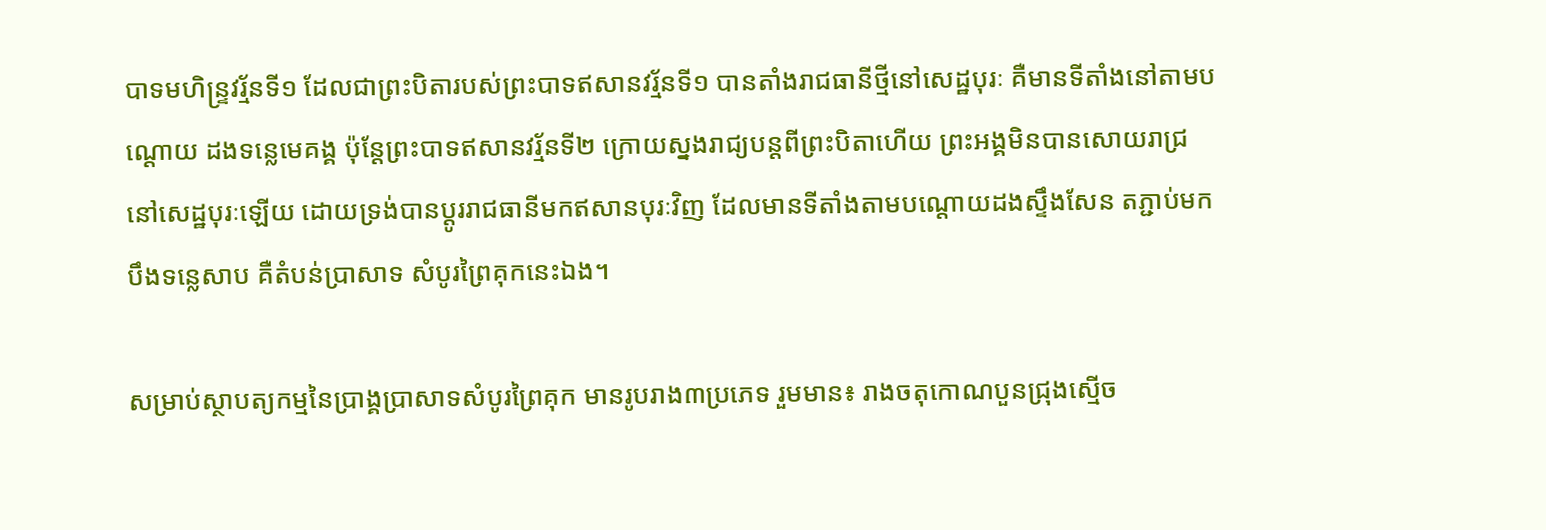បាទមហិន្ទ្រវរ្ម័នទី១ ដែលជាព្រះបិតារបស់ព្រះបាទឥសានវរ្ម័នទី១ បានតាំងរាជធានីថ្មីនៅសេដ្ឋបុរៈ គឺមានទីតាំងនៅតាមបណ្ដោយ ដងទន្លេមេគង្គ ប៉ុន្តែព្រះបាទឥសានវរ្ម័នទី២ ក្រោយស្នងរាជ្យបន្តពីព្រះបិតាហើយ ព្រះអង្គមិនបានសោយរាជ្រ នៅសេដ្ឋបុរៈឡើយ ដោយទ្រង់បានប្ដូររាជធានីមកឥសានបុរៈវិញ ដែលមានទីតាំងតាមបណ្ដោយដងស្ទឹងសែន តភ្ជាប់មកបឹងទន្លេសាប គឺតំបន់ប្រាសាទ សំបូរព្រៃគុកនេះឯង។

សម្រាប់ស្ថាបត្យកម្មនៃប្រាង្គប្រាសាទសំបូរព្រៃគុក មានរូបរាង៣ប្រភេទ រួមមាន៖ រាងចតុកោណបួនជ្រុងស្មើច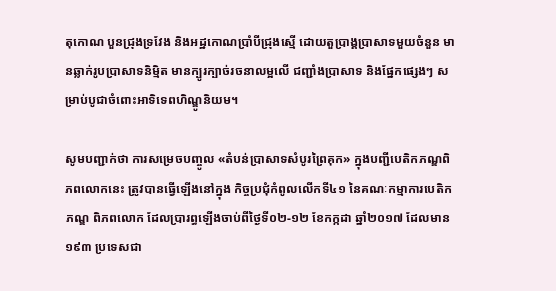តុកោណ បួនជ្រុងទ្រវែង និងអដ្ឋកោណប្រាំបីជ្រុងស្មើ ដោយតួប្រាង្គប្រាសាទមួយចំនួន មានឆ្លាក់រូបប្រាសាទនិម្មិត មានក្បូរក្បាច់រចនាលម្អលើ ជញ្ជាំងប្រាសាទ និងផ្នែកផ្សេងៗ សម្រាប់បូជាចំពោះអាទិទេពហិណ្ឌូនិយម។

សូមបញ្ជាក់ថា ការសម្រេចបញ្ចូល «តំបន់ប្រាសាទសំបូរព្រៃគុក» ក្នុងបញ្ជីបេតិកភណ្ឌពិភពលោកនេះ ត្រូវបានធ្វើឡើងនៅក្នុង កិច្ចប្រជុំកំពូលលើកទី៤១ នៃគណៈកម្មាការបេតិកភណ្ឌ ពិភពលោក ដែលប្រារព្ធឡើងចាប់ពីថ្ងៃទី០២-១២ ខែកក្កដា ឆ្នាំ២០១៧ ដែលមាន១៩៣ ប្រទេសជា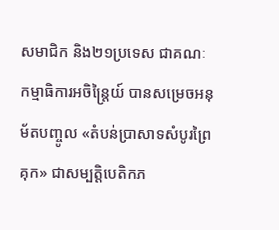សមាជិក និង២១ប្រទេស ជាគណៈកម្មាធិការអចិន្ត្រៃយ៍ បានសម្រេចអនុម័តបញ្ចូល «តំបន់ប្រាសាទសំបូរព្រៃគុក» ជាសម្បត្តិបេតិកភ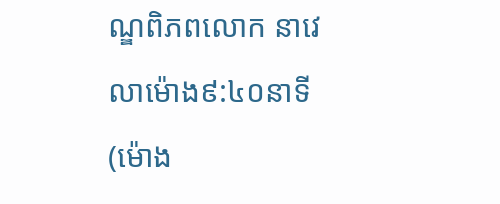ណ្ឌពិភពលោក នាវេលាម៉ោង៩:៤០នាទី (ម៉ោង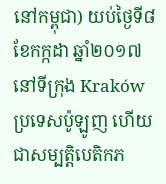នៅកម្ពុជា) យប់ថ្ងៃទី៨ ខែកក្កដា ឆ្នាំ២០១៧ នៅទីក្រុង Kraków ប្រទេសប៉ូឡូញ ហើយជាសម្បត្តិបេតិកភ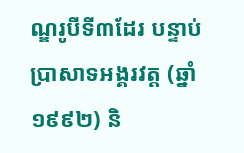ណ្ឌរូបីទី៣ដែរ បន្ទាប់ប្រាសាទអង្គរវត្ត (ឆ្នាំ១៩៩២) និ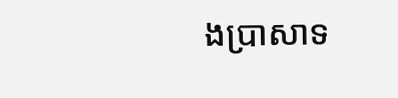ងប្រាសាទ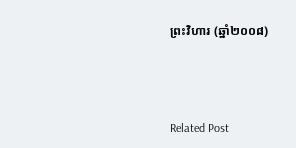ព្រះវិហារ (ឆ្នាំ២០០៨)



Related Post